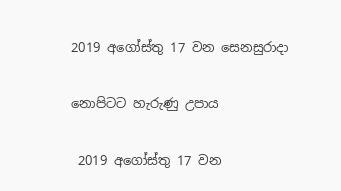2019 අගෝස්තු 17 වන සෙනසුරාදා

නොපිටට හැරුණු උපාය

 2019 අගෝස්තු 17 වන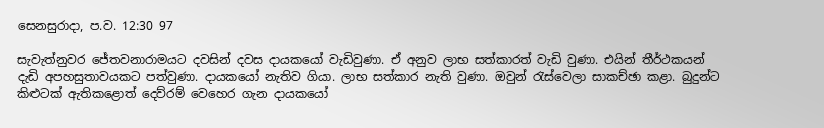සෙනසුරාදා, ප.ව. 12:30 97

සැවැත්නුවර ජේතවනාරාමයට දවසින් දවස දායකයෝ වැඩිවුණා. ඒ අනුව ලාභ සත්කාරත් වැඩි වුණා. එයින් තීර්ථකයන් දැඩි අපහසුතාවයකට පත්වුණා. දායකයෝ නැතිව ගියා. ලාභ සත්කාර නැති වුණා. ඔවුන් රැස්වෙලා සාකච්ඡා කළා. බුදුන්ට කිළුටක් ඇතිකළොත් දෙව්රම් වෙහෙර ගැන දායකයෝ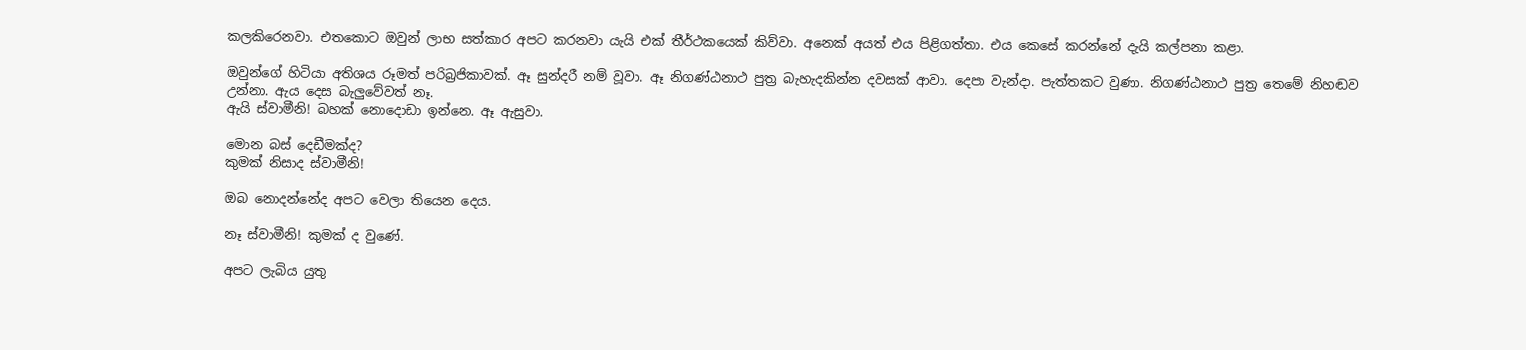කලකිරෙනවා. එතකොට ඔවුන් ලාභ සත්කාර අපට කරනවා යැයි එක් තීර්ථකයෙක් කිව්වා. අනෙක් අයත් එය පිළිගත්තා. එය කෙසේ කරන්නේ දැයි කල්පනා කළා.

ඔවුන්ගේ හිටියා අතිශය රූමත් පරිබ්‍රජිකාවක්. ඈ සුන්දරී නම් වූවා. ඈ නිගණ්ඨනාථ පුත්‍ර බැහැදකින්න දවසක් ආවා. දෙපා වැන්දා. පැත්තකට වුණා. නිගණ්ඨනාථ පුත්‍ර තෙමේ නිහඬව උන්නා. ඇය දෙස බැලුවේවත් නෑ.
ඇයි ස්වාමීනි! බහක් නොදොඩා ඉන්නෙ. ඈ ඇසුවා.

මොන බස් දෙඩීමක්ද?
කුමක් නිසාද ස්වාමීනි!

ඔබ නොදන්නේද අපට වෙලා තියෙන දෙය.

නෑ ස්වාමීනි! කුමක් ද වුණේ.

අපට ලැබිය යුතු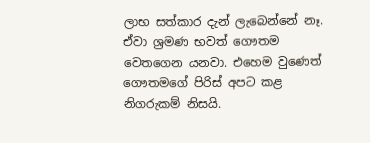ලාභ සත්කාර දැන් ලැබෙන්නේ නෑ. ඒවා ශ්‍රමණ භවත් ගෞතම වෙතගෙන යනවා. එහෙම වුණෙත් ගෞතමගේ පිරිස් අපට කළ නිගරුකම් නිසයි.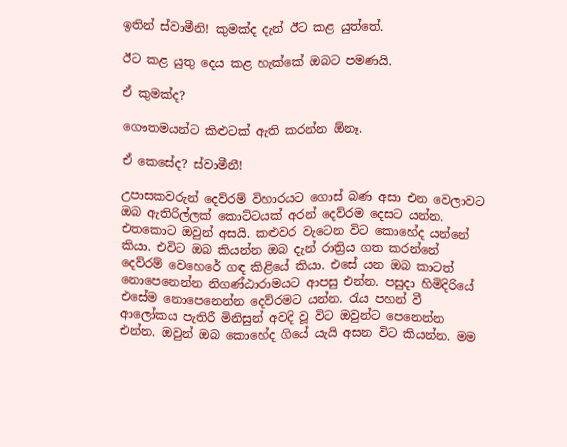ඉතින් ස්වාමීනි! කුමක්ද දැන් ඊට කළ යුත්තේ.

ඊට කළ යුතු දෙය කළ හැක්කේ ඔබට පමණයි.

ඒ කුමක්ද?

ගෞතමයන්ට කිළුටක් ඇති කරන්න ඕනෑ.

ඒ කෙසේද? ස්වාමීනී!

උපාසකවරුන් දෙව්රම් විහාරයට ගොස් බණ අසා එන වෙලාවට ඔබ ඇතිරිල්ලක් කොට්ටයක් අරන් දෙව්රම දෙසට යන්න. එතකොට ඔවුන් අසයි. කළුවර වැටෙන විට කොහේද යන්නේ කියා. එවිට ඔබ කියන්න ඔබ දැන් රාත්‍රිය ගත කරන්නේ දෙව්රම් වෙහෙරේ ගඳ කිළියේ කියා. එසේ යන ඔබ කාටත් නොපෙනෙන්න නිගණ්ඨාරාමයට ආපසු එන්න. පසුදා හිමිදිරියේ එසේම නොපෙනෙන්න දෙව්රමට යන්න. රැය පහන් වී ආලෝකය පැතිරී මිනිසුන් අවදි වූ විට ඔවුන්ට පෙනෙන්න එන්න. ඔවුන් ඔබ කොහේද ගියේ යැයි අසන විට කියන්න. මම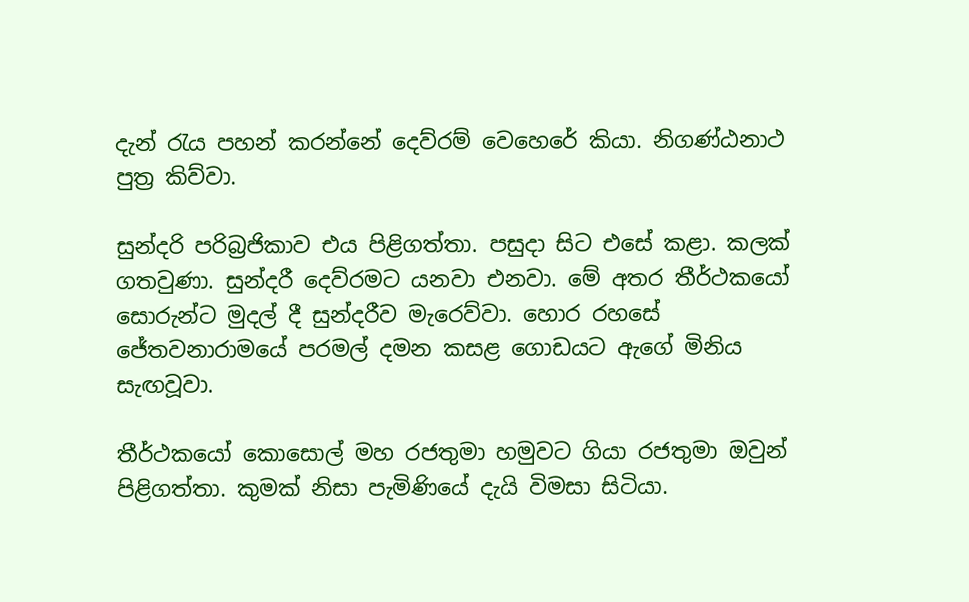දැන් රැය පහන් කරන්නේ දෙව්රම් වෙහෙරේ කියා. නිගණ්ඨනාථ පුත්‍ර කිව්වා.

සුන්දරි පරිබ්‍රජිකාව එය පිළිගත්තා. පසුදා සිට එසේ කළා. කලක් ගතවුණා. සුන්දරී දෙව්රමට යනවා එනවා. මේ අතර තීර්ථකයෝ සොරුන්ට මුදල් දී සුන්දරීව මැරෙව්වා. හොර රහසේ ජේතවනාරාමයේ පරමල් දමන කසළ ගොඩයට ඇගේ මිනිය සැඟවූවා.

තීර්ථකයෝ කොසොල් මහ රජතුමා හමුවට ගියා රජතුමා ඔවුන් පිළිගත්තා. කුමක් නිසා පැමිණියේ දැයි විමසා සිටියා.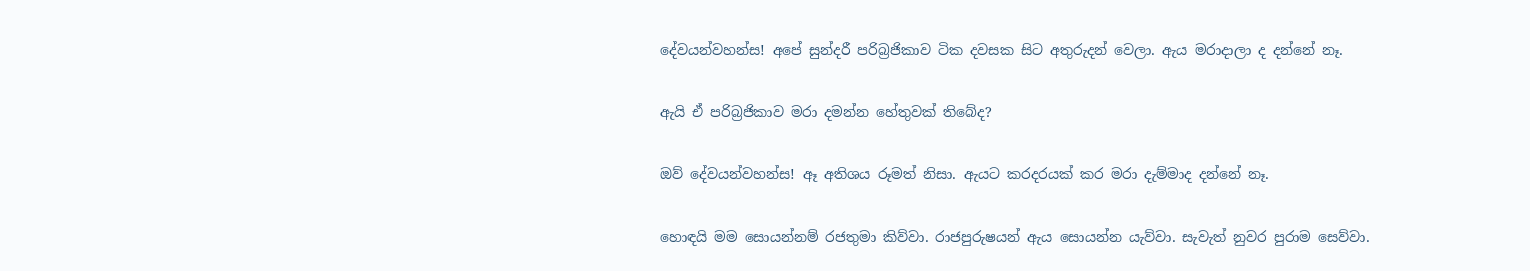දේවයන්වහන්ස! අපේ සුන්දරී පරිබ්‍රජිකාව ටික දවසක සිට අතුරුදන් වෙලා. ඇය මරාදාලා ද දන්නේ නෑ.

ඇයි ඒ පරිබ්‍රජිකාව මරා දමන්න හේතුවක් තිබේද?

ඔව් දේවයන්වහන්ස! ඈ අතිශය රූමත් නිසා. ඇයට කරදරයක් කර මරා දැම්මාද දන්නේ නෑ.

හොඳයි මම සොයන්නම් රජතුමා කිව්වා. රාජපුරුෂයන් ඇය සොයන්න යැව්වා. සැවැත් නුවර පුරාම සෙව්වා.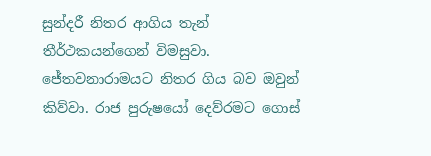සුන්දරී නිතර ආගිය තැන් තීර්ථකයන්ගෙන් විමසුවා. ජේතවනාරාමයට නිතර ගිය බව ඔවුන් කිව්වා. රාජ පුරුෂයෝ දෙව්රමට ගොස්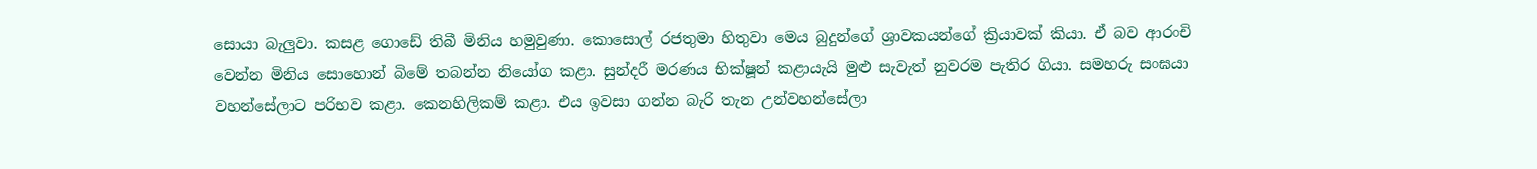සොයා බැලුවා. කසළ ගොඩේ තිබී මිනිය හමුවුණා. කොසොල් රජතුමා හිතුවා මෙය බුදුන්ගේ ශ්‍රාවකයන්ගේ ක්‍රියාවක් කියා. ඒ බව ආරංචි වෙන්න මිනිය සොහොන් බිමේ තබන්න නියෝග කළා. සුන්දරී මරණය භික්ෂූන් කළායැයි මුළු සැවැත් නුවරම පැතිර ගියා. සමහරු සංඝයා වහන්සේලාට පරිභව කළා. කෙනහිලිකම් කළා. එය ඉවසා ගන්න බැරි තැන උන්වහන්සේලා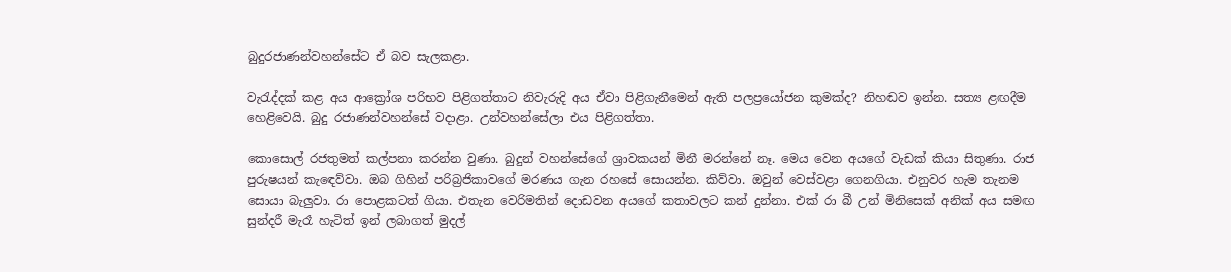බුදුරජාණන්වහන්සේට ඒ බව සැලකළා.

වැරැද්දක් කළ අය ආක්‍රෝශ පරිභව පිළිගත්තාට නිවැරුදි අය ඒවා පිළිගැනීමෙන් ඇති පලප්‍රයෝජන කුමක්ද? නිහඬව ඉන්න. සත්‍ය ළඟදීම හෙළිවෙයි. බුදු රජාණන්වහන්සේ වදාළා. උන්වහන්සේලා එය පිළිගත්තා.

කොසොල් රජතුමත් කල්පනා කරන්න වුණා. බුදුන් වහන්සේගේ ශ්‍රාවකයන් මිනී මරන්නේ නෑ. මෙය වෙන අයගේ වැඩක් කියා සිතුණා. රාජ පුරුෂයන් කැඳෙව්වා. ඔබ ගිහින් පරිබ්‍රජිකාවගේ මරණය ගැන රහසේ සොයන්න. කිව්වා. ඔවුන් වෙස්වළා ගෙනගියා. එනුවර හැම තැනම සොයා බැලුවා. රා පොළකටත් ගියා. එතැන වෙරිමතින් දොඩවන අයගේ කතාවලට කන් දුන්නා. එක් රා බී උන් මිනිසෙක් අනික් අය සමඟ සුන්දරී මැරෑ හැටිත් ඉන් ලබාගත් මුදල්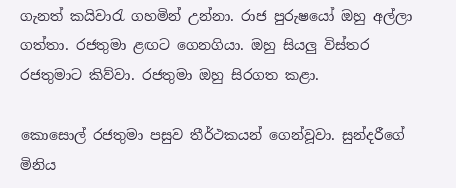ගැනත් කයිවාරැ ගහමින් උන්නා. රාජ පුරුෂයෝ ඔහු අල්ලා ගත්තා. රජතුමා ළඟට ගෙනගියා. ඔහු සියලු විස්තර රජතුමාට කිව්වා. රජතුමා ඔහු සිරගත කළා.

කොසොල් රජතුමා පසුව තීර්ථකයන් ගෙන්වූවා. සුන්දරීගේ මිනිය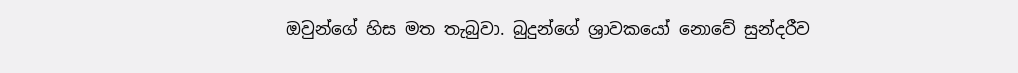ඔවුන්ගේ හිස මත තැබුවා. බුදුන්ගේ ශ්‍රාවකයෝ නොවේ සුන්දරීව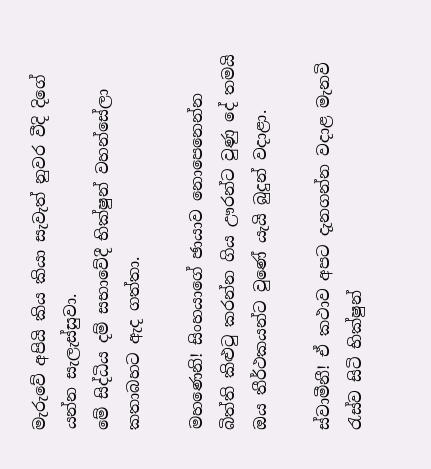මැරුවේ අපියි කිය කියා සැවැත් නුවර වීදි දිගේ යන්න සැලැස්සුවා.
මේ සිද්ධිය දම් සභාවේදී භික්ෂුන් වහන්සේලා කතාබහට ඇද ගත්තා.

මහණෙනි! සිංහයාගේ ඡායාව නොපෙනෙන්න බිත්ති කිළුටු කරන්න ගිය ඌරන්ට වුණු දේ තමයි ඔය තීර්ථකයන්ට වුණේ යැයි බුදුන් වදාළා.

ස්වාමීනී! ඒ කථාව අපට දැනගන්න වදාළ මැනවි රැස්ව සිටි භික්ෂුන්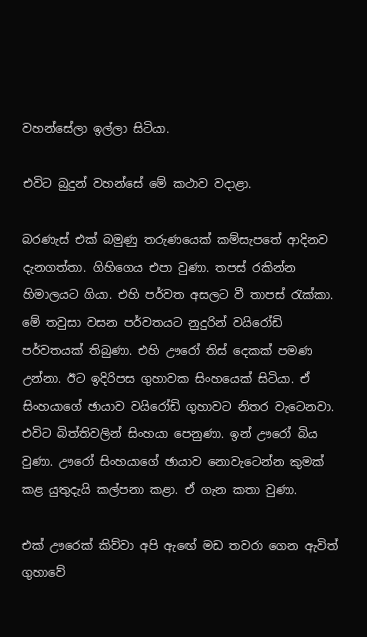වහන්සේලා ඉල්ලා සිටියා.

එවිට බුදුන් වහන්සේ මේ කථාව වදාළා.

බරණැස් එක් බමුණු තරුණයෙක් කම්සැපතේ ආදිනව දැනගත්තා. ගිහිගෙය එපා වුණා. තපස් රකින්න හිමාලයට ගියා. එහි පර්වත අසලට වී තාපස් රැක්කා. මේ තවුසා වසන පර්වතයට නුදුරින් වයිරෝඩි පර්වතයක් තිබුණා. එහි ඌරෝ තිස් දෙකක් පමණ උන්නා. ඊට ඉදිරිපස ගුහාවක සිංහයෙක් සිටියා. ඒ සිංහයාගේ ඡායාව වයිරෝඩි ගුහාවට නිතර වැටෙනවා. එවිට බිත්තිවලින් සිංහයා පෙනුණා. ඉන් ඌරෝ බිය වුණා. ඌරෝ සිංහයාගේ ඡායාව නොවැටෙන්න කුමක් කළ යුතුදැයි කල්පනා කළා. ඒ ගැන කතා වුණා.

එක් ඌරෙක් කිව්වා අපි ඇඟේ මඩ තවරා ගෙන ඇවිත් ගුහාවේ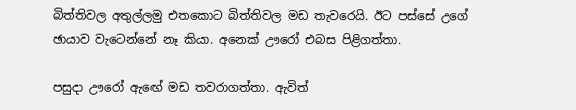බිත්තිවල අතුල්ලමු එතකොට බිත්තිවල මඩ තැවරෙයි. ඊට පස්සේ උගේ ඡායාව වැටෙන්නේ නෑ කියා. අනෙක් ඌරෝ එබස පිළිගත්තා.

පසුදා ඌරෝ ඇඟේ මඩ තවරාගත්තා. ඇවිත්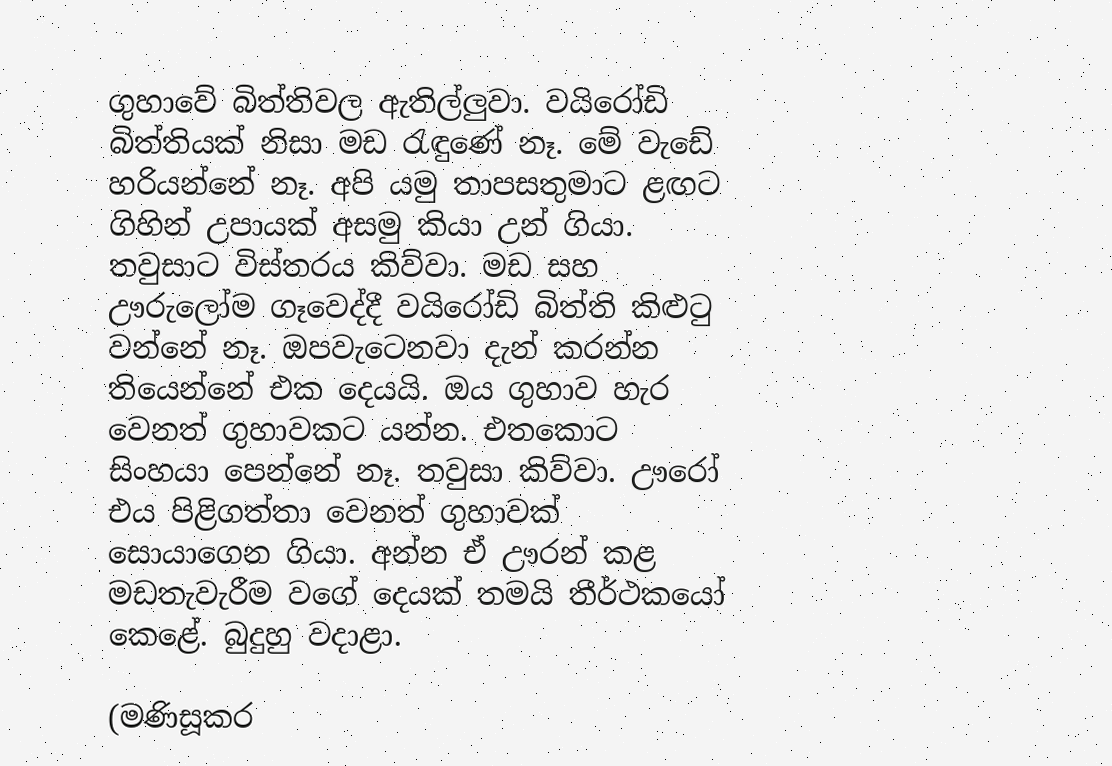ගුහාවේ බිත්තිවල ඇතිල්ලුවා. වයිරෝඩි බිත්තියක් නිසා මඩ රැඳුණේ නෑ. මේ වැඩේ හරියන්නේ නෑ. අපි යමු තාපසතුමාට ළඟට ගිහින් උපායක් අසමු කියා උන් ගියා. තවුසාට විස්තරය කිව්වා. මඩ සහ ඌරුලෝම ගෑවෙද්දී වයිරෝඩි බිත්ති කිළුටු වන්නේ නෑ. ඔපවැටෙනවා දැන් කරන්න තියෙන්නේ එක දෙයයි. ඔය ගුහාව හැර වෙනත් ගුහාවකට යන්න. එතකොට සිංහයා පෙන්නේ නෑ. තවුසා කිව්වා. ඌරෝ එය පිළිගත්තා වෙනත් ගුහාවක් සොයාගෙන ගියා. අන්න ඒ ඌරන් කළ මඩතැවැරීම වගේ දෙයක් තමයි තීර්ථකයෝ කෙළේ. බුදුහු වදාළා.

(මණිසූකර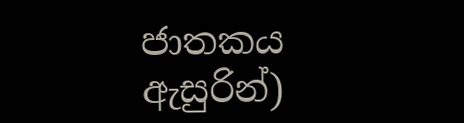ජාතකය ඇසුරින්)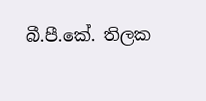බී.පී.කේ. තිලක